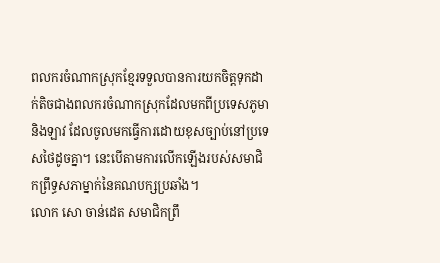ពលករចំណាកស្រុកខ្មែរទទួលបានការយកចិត្តទុកដាក់តិចជាងពលករចំណាកស្រុកដែលមកពីប្រទេសភូមានិងឡាវ ដែលចូលមកធ្វើការដោយខុសច្បាប់នៅប្រទេសថៃដូចគ្នា។ នេះបើតាមការលើកឡើងរបស់សមាជិកព្រឹទ្ធសភាម្នាក់នៃគណបក្សប្រឆាំង។
លោក សោ ចាន់ដេត សមាជិកព្រឹ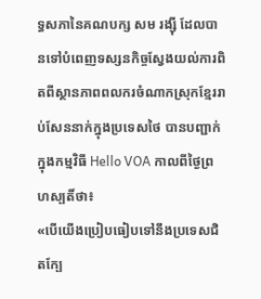ទ្ធសភានៃគណបក្ស សម រង្ស៊ី ដែលបានទៅបំពេញទស្សនកិច្ចស្វែងយល់ការពិតពីស្ថានភាពពលករចំណាកស្រុកខ្មែររាប់សែននាក់ក្នុងប្រទេសថៃ បានបញ្ជាក់ក្នុងកម្មវិធី Hello VOA កាលពីថ្ងៃព្រហស្បតិ៍ថា៖
«បើយើងប្រៀបធៀបទៅនឹងប្រទេសជិតក្បែ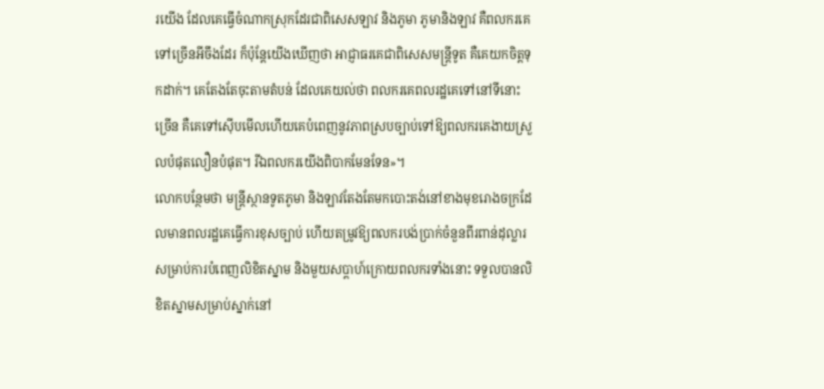រយើង ដែលគេធ្វើចំណាកស្រុកដែរជាពិសេសឡាវ និងភូមា ភូមានិងឡាវ គឺពលករគេទៅច្រើនអីចឹងដែរ ក៏ប៉ុន្តែយើងឃើញថា អាជ្ញាធរគេជាពិសេសមន្ត្រីទូត គឺគេយកចិត្តទុកដាក់។ គេតែងតែចុះតាមតំបន់ ដែលគេយល់ថា ពលករគេពលរដ្ឋគេទៅនៅទីនោះច្រើន គឺគេទៅស៊ើបមើលហើយគេបំពេញនូវភាពស្របច្បាប់ទៅឱ្យពលករគេងាយស្រួលបំផុតលឿនបំផុត។ រីឯពលករយើងពិបាកមែនទែន»។
លោកបន្ថែមថា មន្ត្រីស្ថានទូតភូមា និងឡាវតែងតែមកបោះតង់នៅខាងមុខរោងចក្រដែលមានពលរដ្ឋគេធ្វើការខុសច្បាប់ ហើយតម្រូវឱ្យពលករបង់ប្រាក់ចំនួនពីរពាន់ដុល្លារ សម្រាប់ការបំពេញលិខិតស្នាម និងមួយសប្តាហ៍ក្រោយពលករទាំងនោះ ទទួលបានលិខិតស្នាមសម្រាប់ស្នាក់នៅ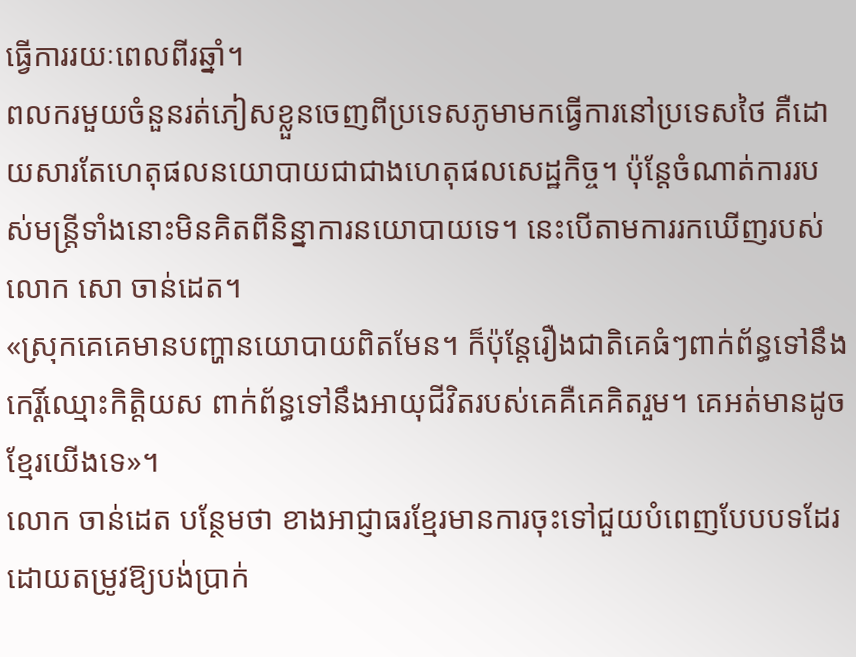ធ្វើការរយៈពេលពីរឆ្នាំ។
ពលករមួយចំនួនរត់ភៀសខ្លួនចេញពីប្រទេសភូមាមកធ្វើការនៅប្រទេសថៃ គឺដោយសារតែហេតុផលនយោបាយជាជាងហេតុផលសេដ្ឋកិច្ច។ ប៉ុន្តែចំណាត់ការរបស់មន្ត្រីទាំងនោះមិនគិតពីនិន្នាការនយោបាយទេ។ នេះបើតាមការរកឃើញរបស់លោក សោ ចាន់ដេត។
«ស្រុកគេគេមានបញ្ហានយោបាយពិតមែន។ ក៏ប៉ុន្តែរឿងជាតិគេធំៗពាក់ព័ន្ធទៅនឹងកេរ្តិ៍ឈ្មោះកិត្តិយស ពាក់ព័ន្ធទៅនឹងអាយុជីវិតរបស់គេគឺគេគិតរួម។ គេអត់មានដូចខ្មែរយើងទេ»។
លោក ចាន់ដេត បន្ថែមថា ខាងអាជ្ញាធរខ្មែរមានការចុះទៅជួយបំពេញបែបបទដែរដោយតម្រូវឱ្យបង់ប្រាក់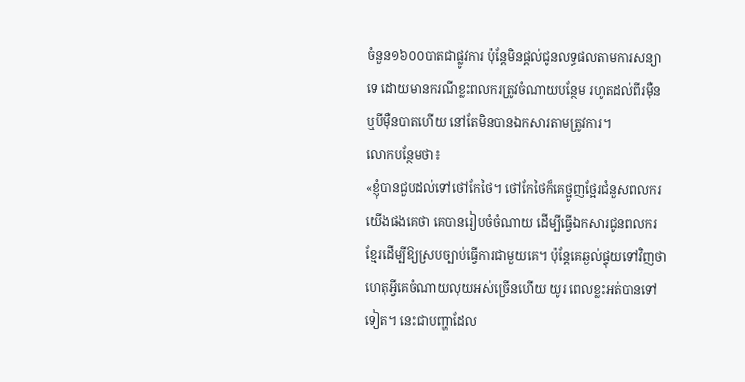ចំនួន១៦០០បាតជាផ្លូវការ ប៉ុន្តែមិនផ្តល់ជូនលទ្ធផលតាមការសន្យាទេ ដោយមានករណីខ្លះពលករត្រូវចំណាយបន្ថែម រហូតដល់ពីរម៉ឺន ឬបីម៉ឺនបាតហើយ នៅតែមិនបានឯកសារតាមត្រូវការ។
លោកបន្ថែមថា៖
«ខ្ញុំបានជួបដល់ទៅថៅកែថៃ។ ថៅកែថៃក៏គេថ្អូញថ្អែរជំនួសពលករយើងផងគេថា គេបានរៀបចំចំណាយ ដើម្បីធ្វើឯកសារជូនពលករខ្មែរដើម្បីឱ្យស្របច្បាប់ធ្វើការជាមួយគេ។ ប៉ុន្តែគេឆ្ងល់ផ្ទុយទៅវិញថា ហេតុអ្វីគេចំណាយលុយអស់ច្រើនហើយ យូរ ពេលខ្លះអត់បានទៅទៀត។ នេះជាបញ្ហាដែល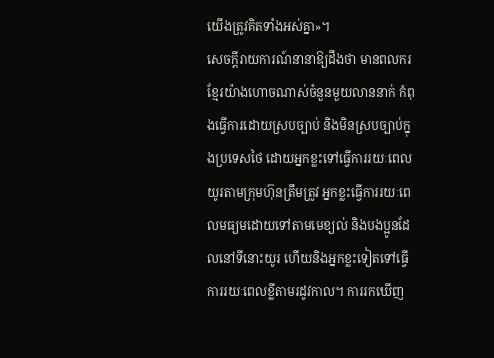យើងត្រូវគិតទាំងអស់គ្នា»។
សេចក្តីរាយការណ៍នានាឱ្យដឹងថា មានពលករខ្មែរយ៉ាងហោចណាស់ចំនួនមួយលាននាក់ កំពុងធ្វើការដោយស្របច្បាប់ និងមិនស្របច្បាប់ក្នុងប្រទេសថៃ ដោយអ្នកខ្លះទៅធ្វើការរយៈពេលយូរតាមក្រុមហ៊ុនត្រឹមត្រូវ អ្នកខ្លះធ្វើការរយៈពេលមធ្យមដោយទៅតាមមេខ្យល់ និងបងប្អូនដែលនៅទីនោះយូរ ហើយនិងអ្នកខ្លះទៀតទៅធ្វើការរយៈពេលខ្លីតាមរដូវកាល។ ការរកឃើញ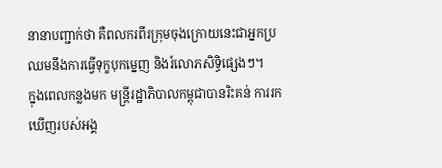នានាបញ្ជាក់ថា គឺពលករពីរក្រុមចុងក្រោយនេះជាអ្នកប្រឈមនឹងការធ្វើទុក្ខបុកម្នេញ និងរំលោភសិទ្ធិផ្សេងៗ។
ក្នុងពេលកន្លងមក មន្ត្រីរដ្ឋាភិបាលកម្ពុជាបានរិះគន់ ការរកឃើញរបស់អង្គ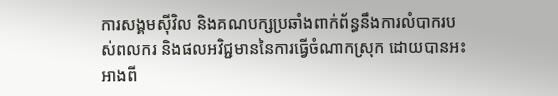ការសង្គមស៊ីវិល និងគណបក្សប្រឆាំងពាក់ព័ន្ធនឹងការលំបាករបស់ពលករ និងផលអវិជ្ជមាននៃការធ្វើចំណាកស្រុក ដោយបានអះអាងពី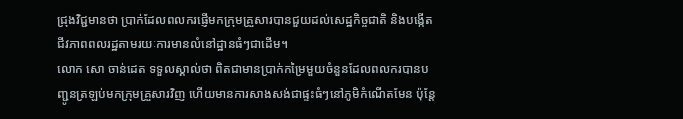ជ្រុងវិជ្ជមានថា ប្រាក់ដែលពលករផ្ញើមកក្រុមគ្រួសារបានជួយដល់សេដ្ឋកិច្ចជាតិ និងបង្កើតជីវភាពពលរដ្ឋតាមរយៈការមានលំនៅដ្ឋានធំៗជាដើម។
លោក សោ ចាន់ដេត ទទួលស្គាល់ថា ពិតជាមានប្រាក់កម្រៃមួយចំនួនដែលពលករបានបញ្ជូនត្រឡប់មកក្រុមគ្រួសារវិញ ហើយមានការសាងសង់ជាផ្ទះធំៗនៅភូមិកំណើតមែន ប៉ុន្តែ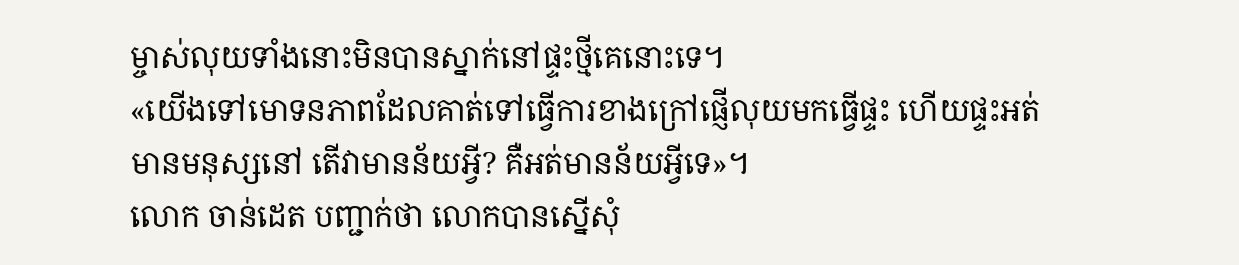ម្ចាស់លុយទាំងនោះមិនបានស្នាក់នៅផ្ទះថ្មីគេនោះទេ។
«យើងទៅមោទនភាពដែលគាត់ទៅធ្វើការខាងក្រៅផ្ញើលុយមកធ្វើផ្ទះ ហើយផ្ទះអត់មានមនុស្សនៅ តើវាមានន័យអ្វី? គឺអត់មានន័យអ្វីទេ»។
លោក ចាន់ដេត បញ្ជាក់ថា លោកបានស្នើសុំ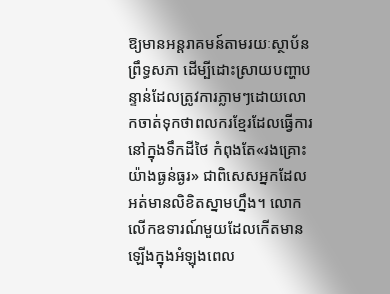ឱ្យមានអន្តរាគមន៍តាមរយៈស្ថាប័នព្រឹទ្ធសភា ដើម្បីដោះស្រាយបញ្ហាបន្ទាន់ដែលត្រូវការភ្លាមៗដោយលោកចាត់ទុកថាពលករខ្មែរដែលធ្វើការនៅក្នុងទឹកដីថៃ កំពុងតែ«រងគ្រោះយ៉ាងធ្ងន់ធ្ងរ» ជាពិសេសអ្នកដែលអត់មានលិខិតស្នាមហ្នឹង។ លោកលើកឧទារណ៍មួយដែលកើតមានឡើងក្នុងអំឡុងពេល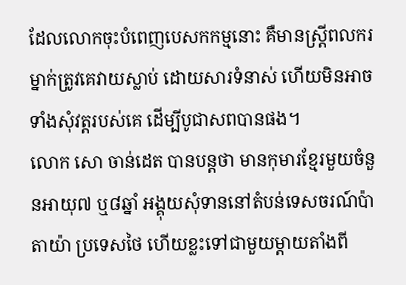ដែលលោកចុះបំពេញបេសកកម្មនោះ គឺមានស្ត្រីពលករម្នាក់ត្រូវគេវាយស្លាប់ ដោយសារទំនាស់ ហើយមិនអាចទាំងសុំវត្តរបស់គេ ដើម្បីបូជាសពបានផង។
លោក សោ ចាន់ដេត បានបន្តថា មានកុមារខ្មែរមួយចំនួនអាយុ៧ ឬ៨ឆ្នាំ អង្គុយសុំទាននៅតំបន់ទេសចរណ៍ប៉ាតាយ៉ា ប្រទេសថៃ ហើយខ្លះទៅជាមួយម្តាយតាំងពី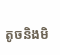តូចនិងមិ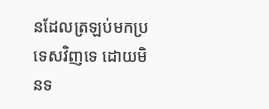នដែលត្រឡប់មកប្រទេសវិញទេ ដោយមិនទ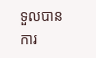ទួលបានការ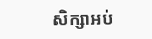សិក្សាអប់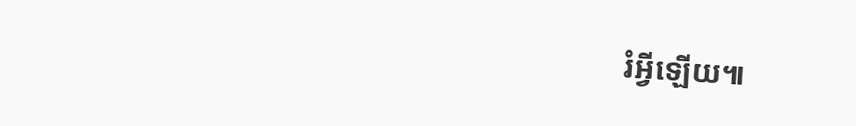រំអ្វីឡើយ៕